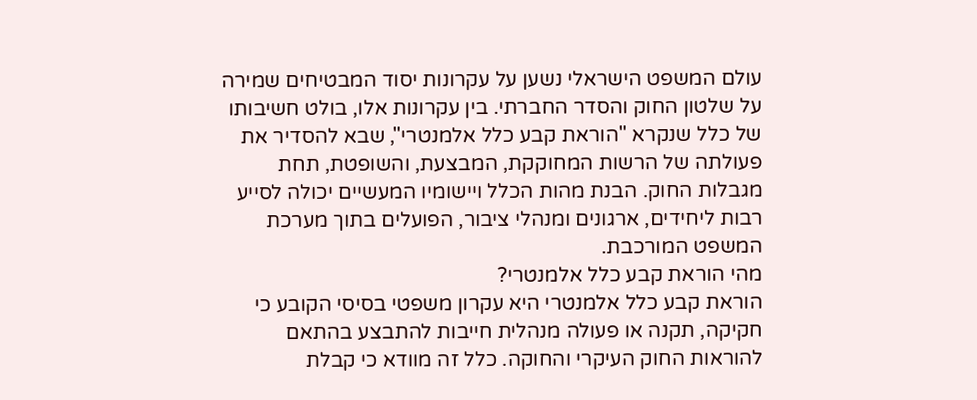עולם המשפט הישראלי נשען על עקרונות יסוד המבטיחים שמירה על שלטון החוק והסדר החברתי. בין עקרונות אלו, בולט חשיבותו של כלל שנקרא "הוראת קבע כלל אלמנטרי", שבא להסדיר את פעולתה של הרשות המחוקקת, המבצעת, והשופטת, תחת מגבלות החוק. הבנת מהות הכלל ויישומיו המעשיים יכולה לסייע רבות ליחידים, ארגונים ומנהלי ציבור, הפועלים בתוך מערכת המשפט המורכבת.
מהי הוראת קבע כלל אלמנטרי?
הוראת קבע כלל אלמנטרי היא עקרון משפטי בסיסי הקובע כי חקיקה, תקנה או פעולה מנהלית חייבות להתבצע בהתאם להוראות החוק העיקרי והחוקה. כלל זה מוודא כי קבלת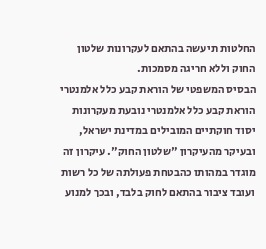החלטות תיעשה בהתאם לעקרונות שלטון החוק וללא חריגה מסמכות.
הבסיס המשפטי של הוראת קבע כלל אלמנטרי
הוראת קבע כלל אלמנטרי נובעת מעקרונות יסוד חוקתיים המובילים במדינת ישראל, ובעיקר מהעיקרון "שלטון החוק". עיקרון זה מוגדר במהותו כהבטחת פעולתה של כל רשות ועובד ציבור בהתאם לחוק בלבד, ובכך למנוע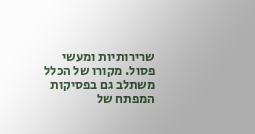שרירותיות ומעשי פסול. מקורו של הכלל משתלב גם בפסיקות המפתח של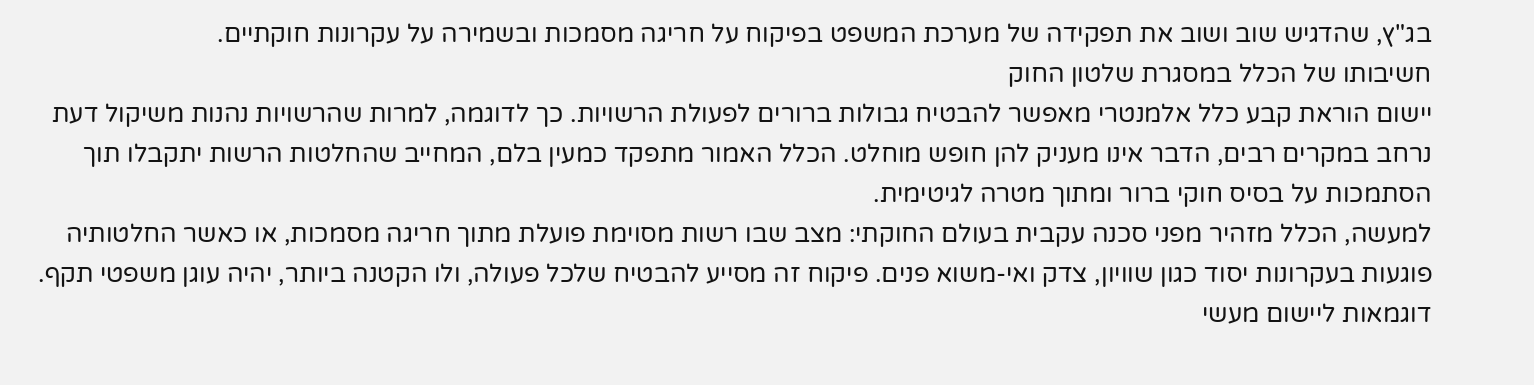בג"ץ, שהדגיש שוב ושוב את תפקידה של מערכת המשפט בפיקוח על חריגה מסמכות ובשמירה על עקרונות חוקתיים.
חשיבותו של הכלל במסגרת שלטון החוק
יישום הוראת קבע כלל אלמנטרי מאפשר להבטיח גבולות ברורים לפעולת הרשויות. כך לדוגמה, למרות שהרשויות נהנות משיקול דעת נרחב במקרים רבים, הדבר אינו מעניק להן חופש מוחלט. הכלל האמור מתפקד כמעין בלם, המחייב שהחלטות הרשות יתקבלו תוך הסתמכות על בסיס חוקי ברור ומתוך מטרה לגיטימית.
למעשה, הכלל מזהיר מפני סכנה עקבית בעולם החוקתי: מצב שבו רשות מסוימת פועלת מתוך חריגה מסמכות, או כאשר החלטותיה פוגעות בעקרונות יסוד כגון שוויון, צדק ואי-משוא פנים. פיקוח זה מסייע להבטיח שלכל פעולה, ולו הקטנה ביותר, יהיה עוגן משפטי תקף.
דוגמאות ליישום מעשי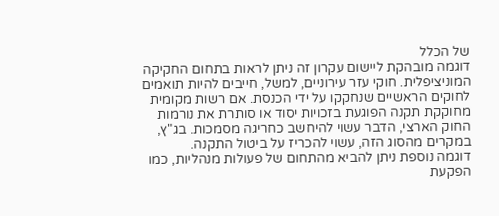של הכלל
דוגמה מובהקת ליישום עקרון זה ניתן לראות בתחום החקיקה המוניציפלית. חוקי עזר עירוניים, למשל, חייבים להיות תואמים לחוקים הראשיים שנחקקו על ידי הכנסת. אם רשות מקומית מחוקקת תקנה הפוגעת בזכויות יסוד או סותרת את נורמות החוק הארצי, הדבר עשוי להיחשב כחריגה מסמכות. בג"ץ, במקרים מהסוג הזה, עשוי להכריז על ביטול התקנה.
דוגמה נוספת ניתן להביא מהתחום של פעולות מנהליות, כמו הפקעת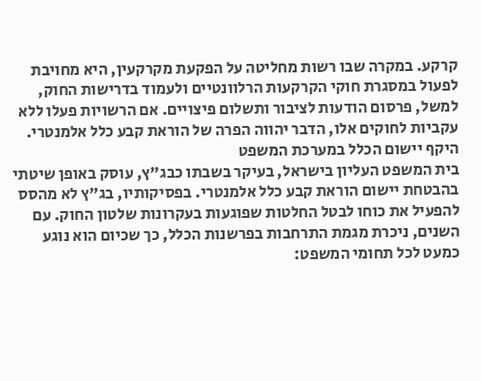קרקע. במקרה שבו רשות מחליטה על הפקעת מקרקעין, היא מחויבת לפעול במסגרת חוקי הקרקעות הרלוונטיים ולעמוד בדרישות החוק, למשל, פרסום הודעות לציבור ותשלום פיצויים. אם הרשויות פעלו ללא עקביות לחוקים אלו, הדבר יהווה הפרה של הוראת קבע כלל אלמנטרי.
היקף יישום הכלל במערכת המשפט
בית המשפט העליון בישראל, בעיקר בשבתו כבג"ץ, עוסק באופן שיטתי בהבטחת יישום הוראת קבע כלל אלמנטרי. בפסיקותיו, בג"ץ לא מהסס להפעיל את כוחו לבטל החלטות שפוגעות בעקרונות שלטון החוק. עם השנים, ניכרת מגמת התרחבות בפרשנות הכלל, כך שכיום הוא נוגע כמעט לכל תחומי המשפט: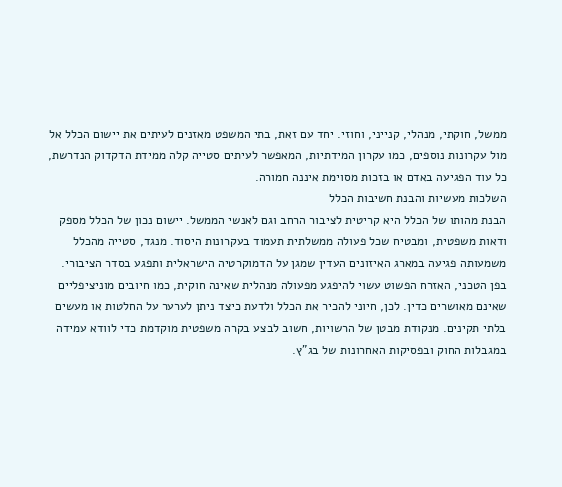ממשל, חוקתי, מנהלי, קנייני, וחוזי. יחד עם זאת, בתי המשפט מאזנים לעיתים את יישום הכלל אל מול עקרונות נוספים, כמו עקרון המידתיות, המאפשר לעיתים סטייה קלה ממידת הדקדוק הנדרשת, כל עוד הפגיעה באדם או בזכות מסוימת איננה חמורה.
השלכות מעשיות והבנת חשיבות הכלל
הבנת מהותו של הכלל היא קריטית לציבור הרחב וגם לאנשי הממשל. יישום נכון של הכלל מספק ודאות משפטית, ומבטיח שכל פעולה ממשלתית תעמוד בעקרונות היסוד. מנגד, סטייה מהכלל משמעותה פגיעה במארג האיזונים העדין שמגן על הדמוקרטיה הישראלית ותפגע בסדר הציבורי.
בפן הטכני, האזרח הפשוט עשוי להיפגע מפעולה מנהלית שאינה חוקית, כמו חיובים מוניציפליים שאינם מאושרים כדין. לכן, חיוני להכיר את הכלל ולדעת כיצד ניתן לערער על החלטות או מעשים בלתי תקינים. מנקודת מבטן של הרשויות, חשוב לבצע בקרה משפטית מוקדמת כדי לוודא עמידה במגבלות החוק ובפסיקות האחרונות של בג"ץ.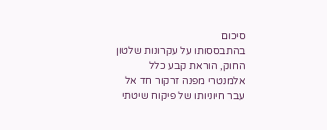סיכום
בהתבססותו על עקרונות שלטון החוק, הוראת קבע כלל אלמנטרי מפנה זרקור חד אל עבר חיוניותו של פיקוח שיטתי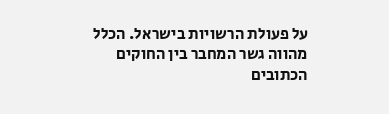על פעולת הרשויות בישראל. הכלל מהווה גשר המחבר בין החוקים הכתובים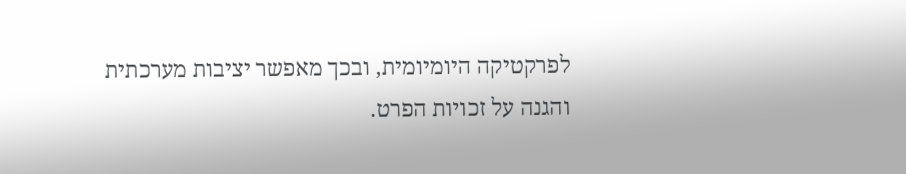לפרקטיקה היומיומית, ובכך מאפשר יציבות מערכתית והגנה על זכויות הפרט.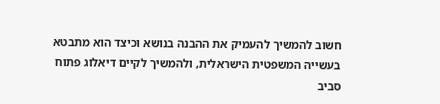חשוב להמשיך להעמיק את ההבנה בנושא וכיצד הוא מתבטא בעשייה המשפטית הישראלית, ולהמשיך לקיים דיאלוג פתוח סביב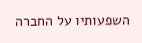השפעותיו על החברה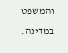והמשפט במדינה.